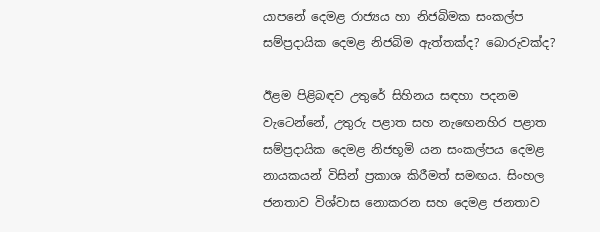යාපනේ දෙමළ රාජ්‍යය හා නිජබිමක සංකල්ප සම්ප්‍රදායික දෙමළ නිජබිම ඇත්තක්‌ද? බොරුවක්‌ද?

ඊළම පිළිබඳව උතුරේ සිහිනය සඳහා පදනම වැටෙන්නේ, උතුරු පළාත සහ නැඟෙනහිර පළාත සම්ප්‍රදායික දෙමළ නිජභූමි යන සංකල්පය දෙමළ නායකයන් විසින් ප්‍රකාශ කිරීමත් සමඟය. සිංහල ජනතාව විශ්වාස නොකරන සහ දෙමළ ජනතාව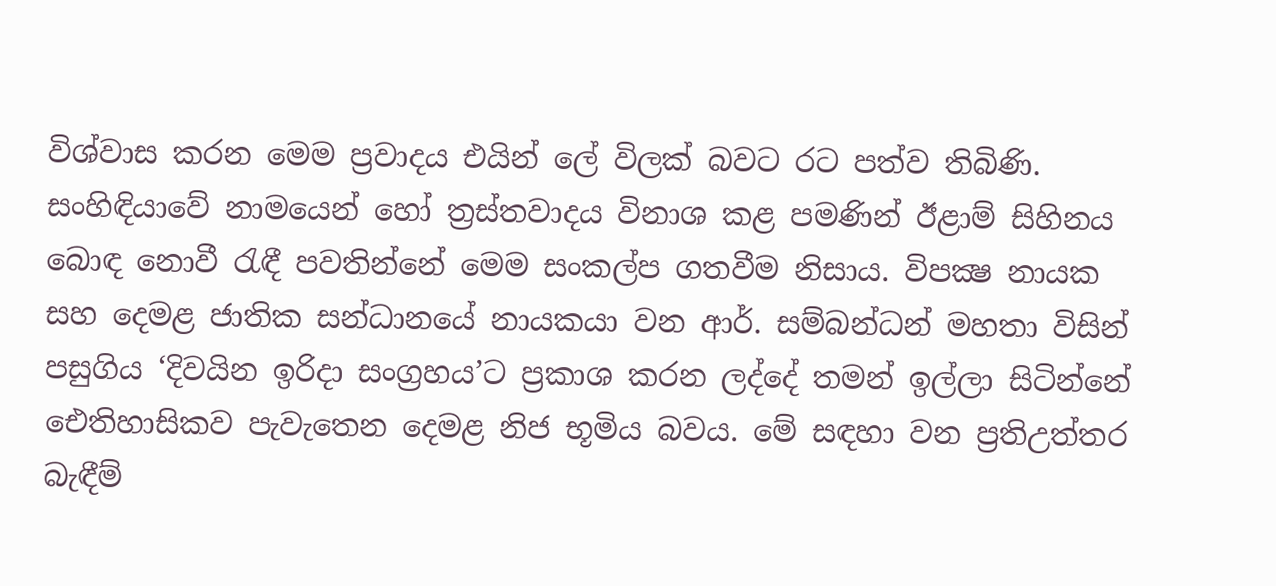විශ්වාස කරන මෙම ප්‍රවාදය එයින් ලේ විලක්‌ බවට රට පත්ව තිබිණි. සංහිඳියාවේ නාමයෙන් හෝ ත්‍රස්‌තවාදය විනාශ කළ පමණින් ඊළාම් සිහිනය බොඳ නොවී රැඳී පවතින්නේ මෙම සංකල්ප ගතවීම නිසාය. විපක්‍ෂ නායක සහ දෙමළ ජාතික සන්ධානයේ නායකයා වන ආර්. සම්බන්ධන් මහතා විසින් පසුගිය ‘දිවයින ඉරිදා සංග්‍රහය’ට ප්‍රකාශ කරන ලද්දේ තමන් ඉල්ලා සිටින්නේ ඓතිහාසිකව පැවැතෙන දෙමළ නිජ භූමිය බවය. මේ සඳහා වන ප්‍රතිඋත්තර බැඳීම්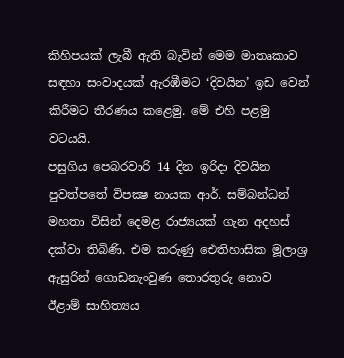කිහිපයක්‌ ලැබී ඇති බැවින් මෙම මාතෘකාව සඳහා සංවාදයක්‌ ඇරඹීමට ‘දිවයින’ ඉඩ වෙන් කිරීමට තීරණය කළෙමු. මේ එහි පළමු වටයයි.
පසුගිය පෙබරවාරි 14 දින ඉරිදා දිවයින පුවත්පතේ විපක්‍ෂ නායක ආර්. සම්බන්ධන් මහතා විසින් දෙමළ රාජ්‍යයක්‌ ගැන අදහස්‌ දක්‌වා තිබිණි. එම කරුණු ඓතිහාසික මූලාශ්‍ර ඇසුරින් ගොඩනැංවුණ තොරතුරු නොව ඊළාම් සාහිත්‍යය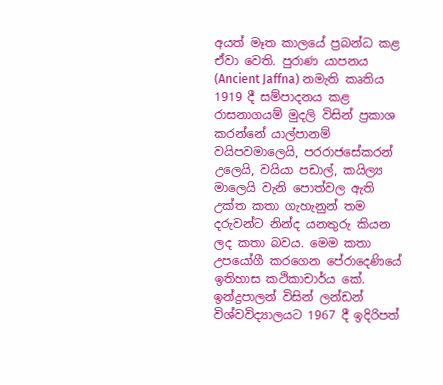අයත් මෑත කාලයේ ප්‍රබන්ධ කළ ඒවා වෙති. පුරාණ යාපනය (Ancient Jaffna) නමැති කෘතිය 1919 දී සම්පාදනය කළ රාසනාගයම් මුදලි විසින් ප්‍රකාශ කරන්නේ යාල්පානම් වයිපවමාලෙයි, පරරාජසේකරන් උලෙයි, වයියා පඩාල්, කයිල්‍ය මාලෙයි වැනි පොත්වල ඇති උක්‌ත කතා ගැහැනුන් තම දරුවන්ට නින්ද යනතුරු කියන ලද කතා බවය. මෙම කතා උපයෝගී කරගෙන පේරාදෙණියේ ඉතිහාස කථිකාචාර්ය කේ. ඉන්ද්‍රපාලන් විසින් ලන්ඩන් විශ්වවිද්‍යාලයට 1967 දී ඉදිරිපත්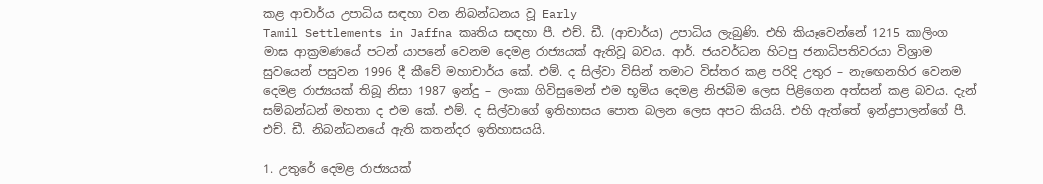කළ ආචාර්ය උපාධිය සඳහා වන නිබන්ධනය වූ Early
Tamil Settlements in Jaffna කෘතිය සඳහා පී. එච්. ඩී. (ආචාර්ය) උපාධිය ලැබුණි. එහි කියෑවෙන්නේ 1215 කාලිංග මාඝ ආක්‍රමණයේ පටන් යාපනේ වෙනම දෙමළ රාජ්‍යයක්‌ ඇතිවූ බවය. ආර්. ජයවර්ධන හිටපු ජනාධිපතිවරයා විශ්‍රාම සුවයෙන් පසුවන 1996 දී කීවේ මහාචාර්ය කේ. එම්. ද සිල්වා විසින් තමාට විස්‌තර කළ පරිදි උතුර – නැඟෙනහිර වෙනම දෙමළ රාජ්‍යයක්‌ තිබූ නිසා 1987 ඉන්දු – ලංකා ගිවිසුමෙන් එම භූමිය දෙමළ නිජබිම ලෙස පිළිගෙන අත්සන් කළ බවය. දැන් සම්බන්ධන් මහතා ද එම කේ. එම්. ද සිල්වාගේ ඉතිහාසය පොත බලන ලෙස අපට කියයි. එහි ඇත්තේ ඉන්ද්‍රපාලන්ගේ පී. එච්. ඩී. නිබන්ධනයේ ඇති කතන්දර ඉතිහාසයයි.

1. උතුරේ දෙමළ රාජ්‍යයක්‌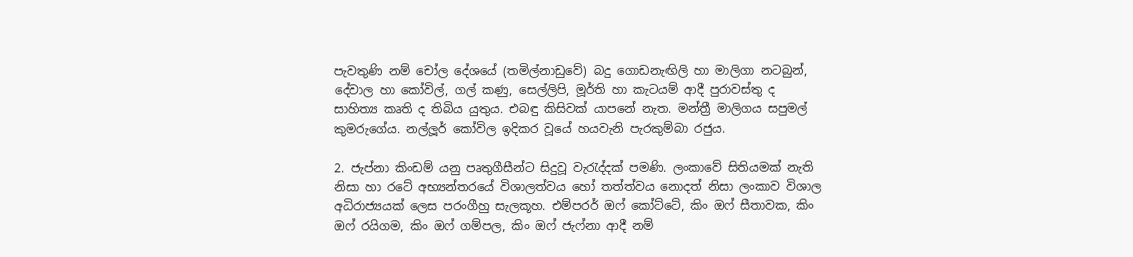පැවතුණි නම් චෝල දේශයේ (තමිල්නාඩුවේ) බදු ගොඩනැඟිලි හා මාලිගා නටබුන්, දේවාල හා කෝවිල්, ගල් කණු, සෙල්ලිපි, මූර්ති හා කැටයම් ආදී පුරාවස්‌තු ද සාහිත්‍ය කෘති ද තිබිය යුතුය. එබඳු කිසිවක්‌ යාපනේ නැත. මන්ත්‍රී මාලිගය සපුමල් කුමරුගේය. නල්ලූර් කෝවිල ඉදිකර වූයේ හයවැනි පැරකුම්බා රජුය.

2. ජැප්නා කිංඩම් යනු පෘතුගීසීන්ට සිදුවූ වැරැද්දක්‌ පමණි. ලංකාවේ සිතියමක්‌ නැති නිසා හා රටේ අභ්‍යන්තරයේ විශාලත්වය හෝ තත්ත්වය නොදත් නිසා ලංකාව විශාල අධිරාජ්‍යයක්‌ ලෙස පරංගීහු සැලකූහ. එම්පරර් ඔෆ් කෝට්‌ටේ, කිං ඔෆ් සීතාවක, කිං ඔෆ් රයිගම, කිං ඔෆ් ගම්පල, කිං ඔෆ් ජැෆ්නා ආදී නම්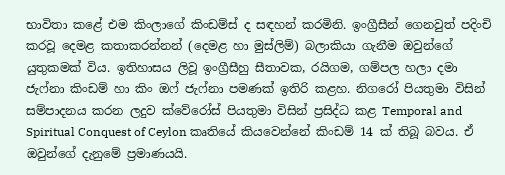භාවිතා කළේ එම කිංලාගේ කිංඩම්ස්‌ ද සඳහන් කරමිනි. ඉංග්‍රීසීන් ගෙනවුත් පදිංචි කරවූ දෙමළ කතාකරන්නන් (දෙමළ හා මුස්‌ලිම්) බලාකියා ගැනීම ඔවුන්ගේ යුතුකමක්‌ විය. ඉතිහාසය ලිවූ ඉංග්‍රීසීහු සීතාවක, රයිගම, ගම්පල හලා දමා ජැෆ්නා කිංඩම් හා කිං ඔෆ් ජැෆ්නා පමණක්‌ ඉතිරි කළහ. නිගරෝ පියතුමා විසින් සම්පාදනය කරන ලදුව ක්‌වේරෝස්‌ පියතුමා විසින් ප්‍රසිද්ධ කළ Temporal and Spiritual Conquest of Ceylon කෘතියේ කියවෙන්නේ කිංඩම් 14 ක්‌ තිබූ බවය. ඒ ඔවුන්ගේ දැනුමේ ප්‍රමාණයයි.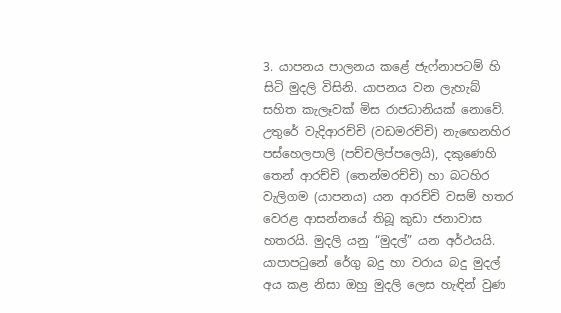3. යාපනය පාලනය කළේ ජැෆ්නාපටම් හි සිටි මුදලි විසිනි. යාපනය වන ලැහැබ් සහිත කැලෑවක්‌ මිස රාජධානියක්‌ නොවේ. උතුරේ වැදිආරච්චි (වඩමරච්චි) නැඟෙනහිර පස්‌හෙලපාලි (පච්චලිප්පලෙයි), දකුණෙහි තෙන් ආරච්චි (තෙන්මරච්චි) හා බටහිර වැලිගම (යාපනය) යන ආරච්චි වසම් හතර වෙරළ ආසන්නයේ තිබූ කුඩා ජනාවාස හතරයි. මුදලි යනු “මුදල්” යන අර්ථයයි. යාපාපටුනේ රේගු බදු හා වරාය බදු මුදල් අය කළ නිසා ඔහු මුදලි ලෙස හැඳින් වුණ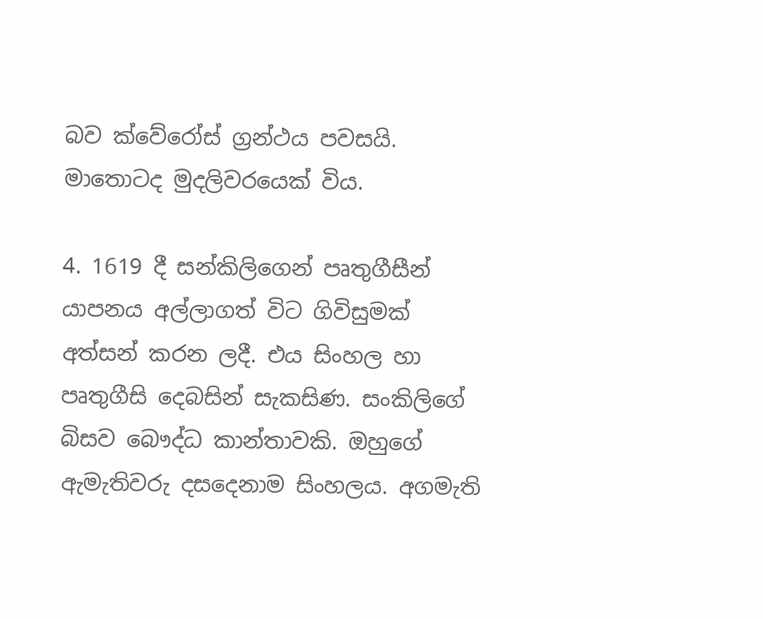බව ක්‌වේරෝස්‌ ග්‍රන්ථය පවසයි. මාතොටද මුදලිවරයෙක්‌ විය.

4. 1619 දී සන්කිලිගෙන් පෘතුගීසීන් යාපනය අල්ලාගත් විට ගිවිසුමක්‌ අත්සන් කරන ලදී. එය සිංහල හා පෘතුගීසි දෙබසින් සැකසිණ. සංකිලිගේ බිසව බෞද්ධ කාන්තාවකි. ඔහුගේ ඇමැතිවරු දසදෙනාම සිංහලය. අගමැති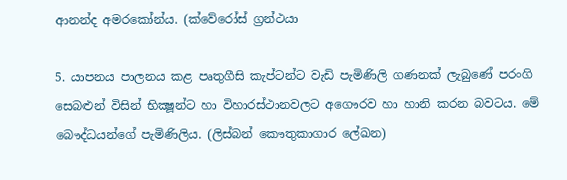ආනන්ද අමරකෝන්ය. (ක්‌වේරෝස්‌ ග්‍රන්ථයා

5. යාපනය පාලනය කළ පෘතුගීසි කැප්ටන්ට වැඩි පැමිණිලි ගණනක්‌ ලැබුණේ පරංගි සෙබළුන් විසින් භික්‍ෂූන්ට හා විහාරස්‌ථානවලට අගෞරව හා හානි කරන බවටය. මේ බෞද්ධයන්ගේ පැමිණිලිය. (ලිස්‌බන් කෞතුකාගාර ලේඛන)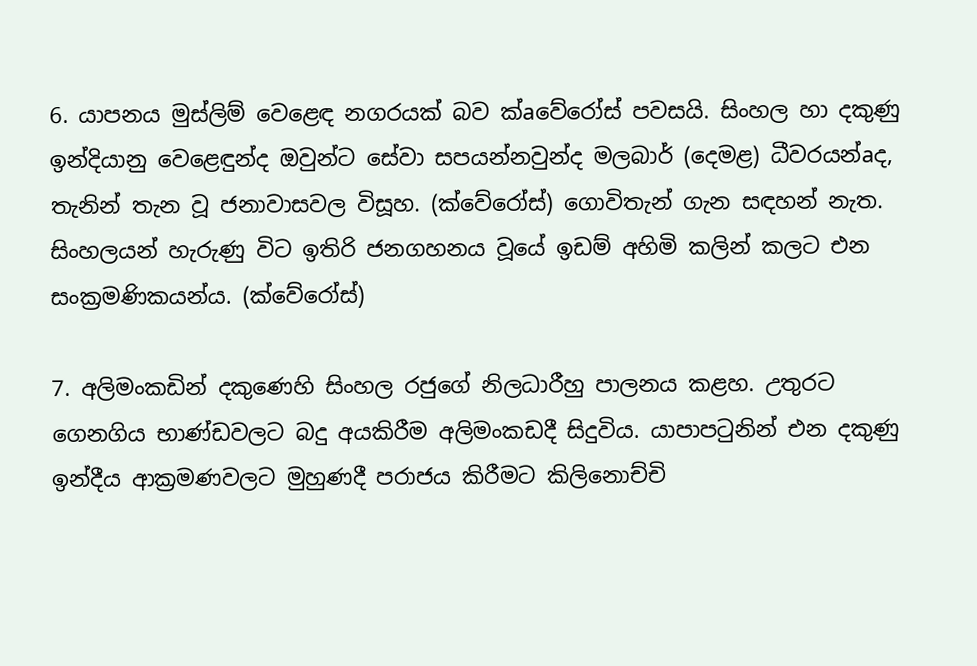6. යාපනය මුස්‌ලිම් වෙළෙඳ නගරයක්‌ බව ක්‌aවේරෝස්‌ පවසයි. සිංහල හා දකුණු ඉන්දියානු වෙළෙඳුන්ද ඔවුන්ට සේවා සපයන්නවුන්ද මලබාර් (දෙමළ) ධීවරයන්aද, තැනින් තැන වූ ජනාවාසවල විසූහ. (ක්‌වේරෝස්‌) ගොවිතැන් ගැන සඳහන් නැත. සිංහලයන් හැරුණු විට ඉතිරි ජනගහනය වූයේ ඉඩම් අහිමි කලින් කලට එන සංක්‍රමණිකයන්ය. (ක්‌වේරෝස්‌)

7. අලිමංකඩින් දකුණෙහි සිංහල රජුගේ නිලධාරීහු පාලනය කළහ. උතුරට ගෙනගිය භාණ්‌ඩවලට බදු අයකිරීම අලිමංකඩදී සිදුවිය. යාපාපටුනින් එන දකුණු ඉන්දීය ආක්‍රමණවලට මුහුණදී පරාජය කිරීමට කිලිනොච්චි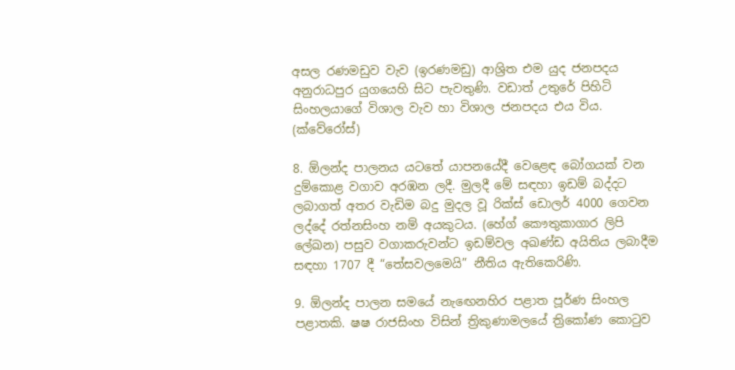අසල රණමඩුව වැව (ඉරණමඩු) ආශ්‍රිත එම යුද ජනපදය අනුරාධපුර යුගයෙහි සිට පැවතුණි. වඩාත් උතුරේ පිහිටි සිංහලයාගේ විශාල වැව හා විශාල ජනපදය එය විය. (ක්‌වේරෝස්‌)

8. ඕලන්ද පාලනය යටතේ යාපනයේදී වෙළෙඳ බෝගයක්‌ වන දුම්කොළ වගාව අරඹන ලදී. මුලදී මේ සඳහා ඉඩම් බද්දට ලබාගත් අතර වැඩිම බදු මුදල වූ රික්‌ස්‌ ඩොලර් 4000 ගෙවන ලද්දේ රත්නසිංහ නම් අයකුටය. (හේග් කෞතුකාගාර ලිපි ලේඛන) පසුව වගාකරුවන්ට ඉඩම්වල අඛණ්‌ඩ අයිතිය ලබාදීම සඳහා 1707 දී “තේසවලමෙයි” නීතිය ඇතිකෙරිණි.

9. ඕලන්ද පාලන සමයේ නැඟෙනහිර පළාත පූර්ණ සිංහල පළාතකි. ෂෂ රාජසිංහ විසින් ත්‍රිකුණාමලයේ ත්‍රිකෝණ කොටුව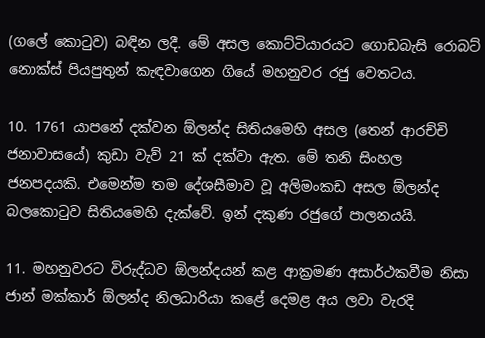(ගලේ කොටුව) බඳින ලදී. මේ අසල කොට්‌ටියාරයට ගොඩබැසි රොබට්‌ නොක්‌ස්‌ පියපුතුන් කැඳවාගෙන ගියේ මහනුවර රජු වෙතටය.

10. 1761 යාපනේ දක්‌වන ඕලන්ද සිතියමෙහි අසල (තෙන් ආරච්චි ජනාවාසයේ) කුඩා වැව් 21 ක්‌ දක්‌වා ඇත. මේ තනි සිංහල ජනපදයකි. එමෙන්ම තම දේශසීමාව වූ අලිමංකඩ අසල ඕලන්ද බලකොටුව සිතියමෙහි දැක්‌වේ. ඉන් දකුණ රජුගේ පාලනයයි.

11. මහනුවරට විරුද්ධව ඕලන්දයන් කළ ආක්‍රමණ අසාර්ථකවීම නිසා ජාන් මක්‌කාර් ඕලන්ද නිලධාරියා කළේ දෙමළ අය ලවා වැරදි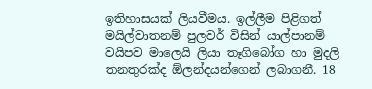ඉතිහාසයක්‌ ලියවීමය. ඉල්ලීම පිළිගත් මයිල්වාතනම් පුලවර් විසින් යාල්පානම් වයිපව මාලෙයි ලියා තෑගිබෝග හා මුදලි තනතුරක්‌ද ඕලන්දයන්ගෙන් ලබාගනී. 18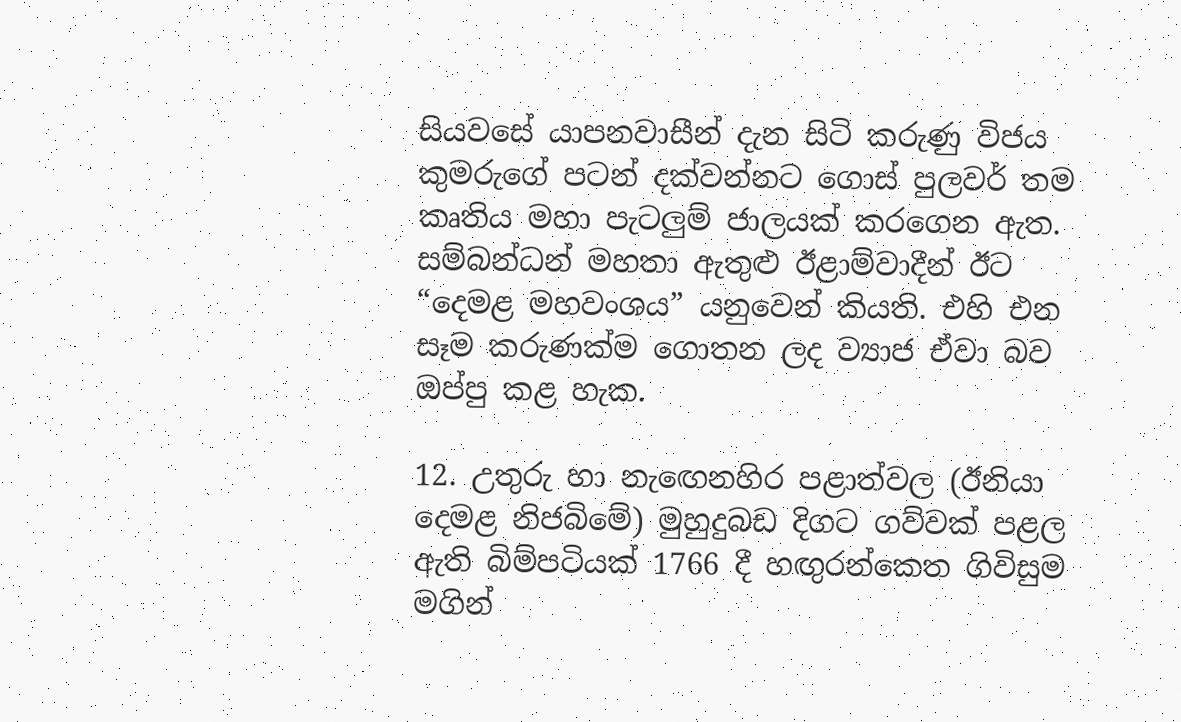සියවසේ යාපනවාසීන් දැන සිටි කරුණු විජය කුමරුගේ පටන් දක්‌වන්නට ගොස්‌ පුලවර් තම කෘතිය මහා පැටලුම් ජාලයක්‌ කරගෙන ඇත. සම්බන්ධන් මහතා ඇතුළු ඊළාම්වාදීන් ඊට “දෙමළ මහවංශය” යනුවෙන් කියති. එහි එන සෑම කරුණක්‌ම ගොතන ලද ව්‍යාජ ඒවා බව ඔප්පු කළ හැක.

12. උතුරු හා නැඟෙනහිර පළාත්වල (ඊනියා දෙමළ නිජබිමේ) මුහුදුබඩ දිගට ගව්වක්‌ පළල ඇති බිම්පටියක්‌ 1766 දී හඟුරන්කෙත ගිවිසුම මගින්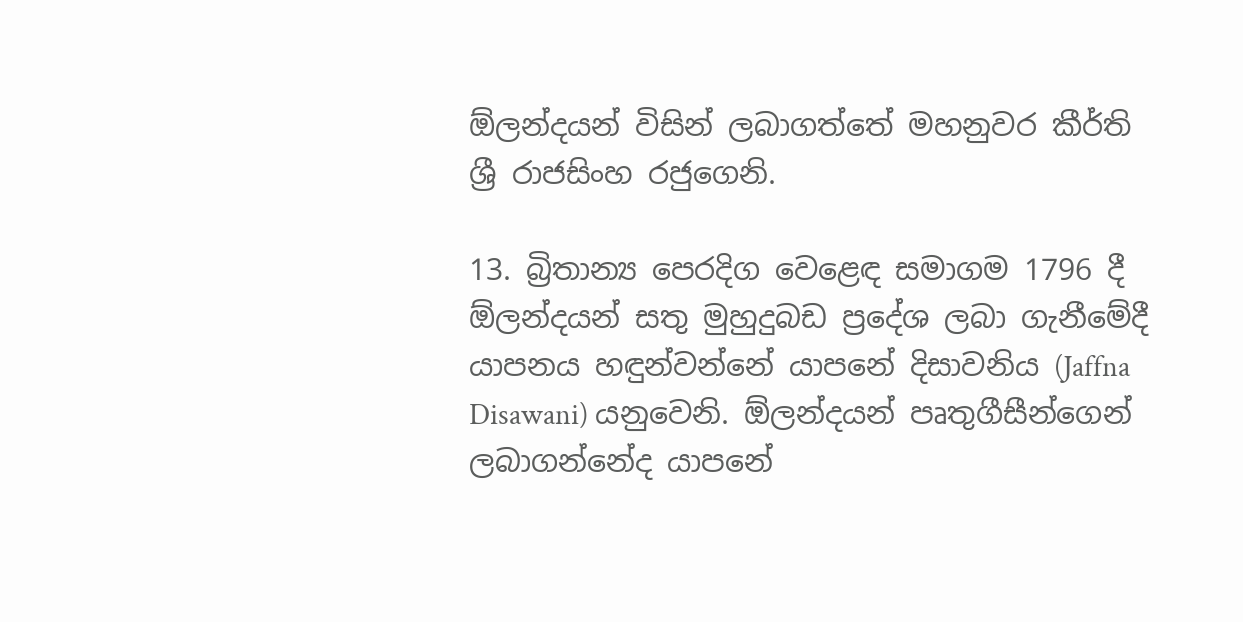ඕලන්දයන් විසින් ලබාගත්තේ මහනුවර කීර්ති ශ්‍රී රාජසිංහ රජුගෙනි.

13. බ්‍රිතාන්‍ය පෙරදිග වෙළෙඳ සමාගම 1796 දී ඕලන්දයන් සතු මුහුදුබඩ ප්‍රදේශ ලබා ගැනීමේදී යාපනය හඳුන්වන්නේ යාපනේ දිසාවනිය (Jaffna Disawani) යනුවෙනි. ඕලන්දයන් පෘතුගීසීන්ගෙන් ලබාගන්නේද යාපනේ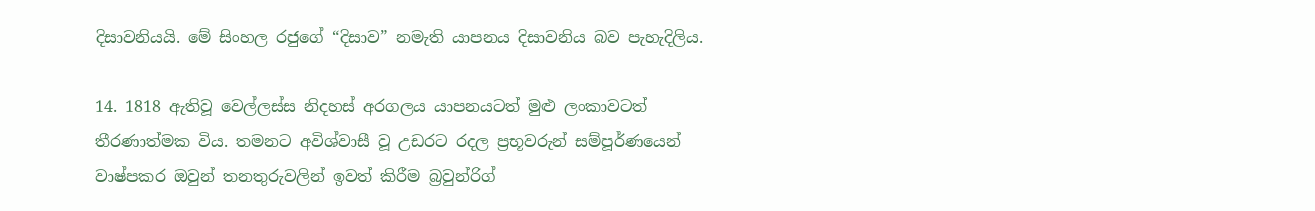දිසාවනියයි. මේ සිංහල රජුගේ “දිසාව” නමැති යාපනය දිසාවනිය බව පැහැදිලිය.

14. 1818 ඇතිවූ වෙල්ලස්‌ස නිදහස්‌ අරගලය යාපනයටත් මුළු ලංකාවටත් තීරණාත්මක විය. තමනට අවිශ්වාසී වූ උඩරට රදල ප්‍රභූවරුන් සම්පූර්ණයෙන් වාෂ්පකර ඔවුන් තනතුරුවලින් ඉවත් කිරීම බ්‍රවුන්රිග්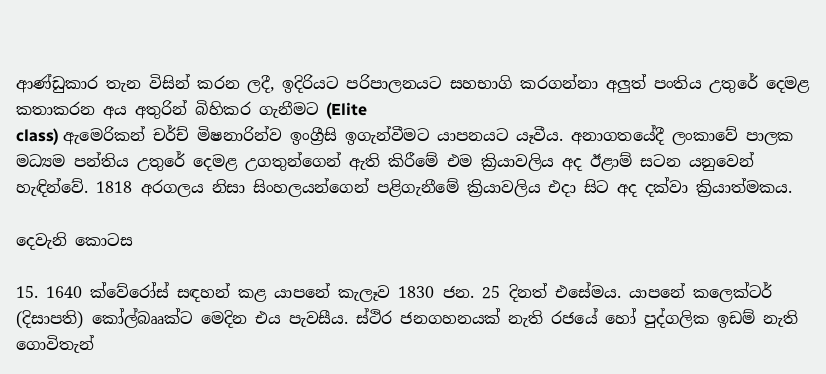ආණ්‌ඩුකාර තැන විසින් කරන ලදී, ඉදිරියට පරිපාලනයට සහභාගි කරගන්නා අලුත් පංතිය උතුරේ දෙමළ කතාකරන අය අතුරින් බිහිකර ගැනීමට (Elite
class) ඇමෙරිකන් චර්ච් මිෂනාරින්ව ඉංග්‍රීසි ඉගැන්වීමට යාපනයට යෑවීය. අනාගතයේදී ලංකාවේ පාලක මධ්‍යම පන්තිය උතුරේ දෙමළ උගතුන්ගෙන් ඇති කිරීමේ එම ක්‍රියාවලිය අද ඊළාම් සටන යනුවෙන් හැඳින්වේ. 1818 අරගලය නිසා සිංහලයන්ගෙන් පළිගැනීමේ ක්‍රියාවලිය එදා සිට අද දක්‌වා ක්‍රියාත්මකය.

දෙවැනි කොටස

15. 1640 ක්‌වේරෝස්‌ සඳහන් කළ යාපනේ කැලෑව 1830 ජන. 25 දිනත් එසේමය. යාපනේ කලෙක්‌ටර් (දිසාපති) කෝල්බෲක්‌ට මෙදින එය පැවසීය. ස්‌ථිර ජනගහනයක්‌ නැති රජයේ හෝ පුද්ගලික ඉඩම් නැති ගොවිතැන්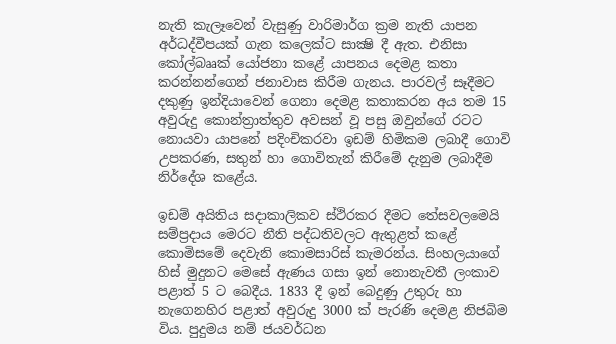නැති කැලෑවෙන් වැසුණු වාරිමාර්ග ක්‍රම නැති යාපන අර්ධද්වීපයක්‌ ගැන කලෙක්‌ට සාක්‍ෂි දී ඇත. එනිසා කෝල්බෲක්‌ යෝජනා කළේ යාපනය දෙමළ කතා කරන්නන්ගෙන් ජනාවාස කිරීම ගැනය. පාරවල් සෑදීමට දකුණු ඉන්දියාවෙන් ගෙනා දෙමළ කතාකරන අය තම 15 අවුරුදු කොන්ත්‍රාත්තුව අවසන් වූ පසු ඔවුන්ගේ රටට නොයවා යාපනේ පදිංචිකරවා ඉඩම් හිමිකම ලබාදී ගොවි උපකරණ, සතුන් හා ගොවිතැන් කිරීමේ දැනුම ලබාදීම නිර්දේශ කළේය.

ඉඩම් අයිතිය සදාකාලිකව ස්‌ථිරකර දීමට තේසවලමෙයි සම්ප්‍රදාය මෙරට නීති පද්ධතිවලට ඇතුළත් කළේ කොමිසමේ දෙවැනි කොමසාරිස්‌ කැමරන්ය. සිංහලයාගේ හිස්‌ මුදුනට මෙසේ ඇණය ගසා ඉන් නොනැවතී ලංකාව පළාත් 5 ට බෙදීය. 1833 දී ඉන් බෙදුණු උතුරු හා නැගෙනහිර පළාත් අවුරුදු 3000 ක්‌ පැරණි දෙමළ නිජබිම විය. පුදුමය නම් ජයවර්ධන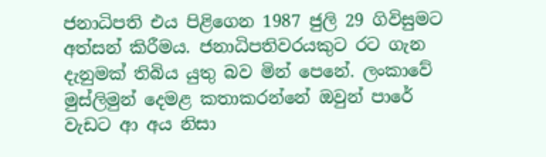ජනාධිපති එය පිළිගෙන 1987 ජුලි 29 ගිවිසුමට අත්සන් කිරීමය. ජනාධිපතිවරයකුට රට ගැන දැනුමක්‌ තිබිය යුතු බව මින් පෙනේ. ලංකාවේ මුස්‌ලිමුන් දෙමළ කතාකරන්නේ ඔවුන් පාරේ වැඩට ආ අය නිසා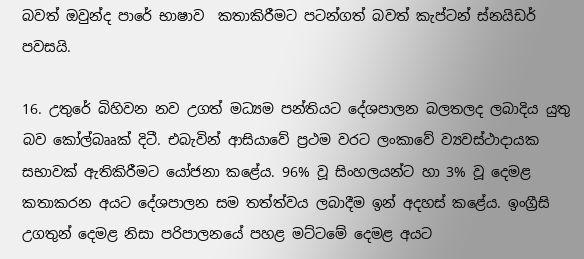බවත් ඔවුන්ද පාරේ භාෂාව  කතාකිරීමට පටන්ගත් බවත් කැප්ටන් ස්‌නයිඩර් පවසයි.

16. උතුරේ බිහිවන නව උගත් මධ්‍යම පන්තියට දේශපාලන බලතලද ලබාදිය යුතු බව කෝල්බෲක්‌ දිටී. එබැවින් ආසියාවේ ප්‍රථම වරට ලංකාවේ ව්‍යවස්‌ථාදායක සභාවක්‌ ඇතිකිරීමට යෝජනා කළේය. 96% වූ සිංහලයන්ට හා 3% වූ දෙමළ කතාකරන අයට දේශපාලන සම තත්ත්වය ලබාදීම ඉන් අදහස්‌ කළේය. ඉංග්‍රීසි උගතුන් දෙමළ නිසා පරිපාලනයේ පහළ මට්‌ටමේ දෙමළ අයට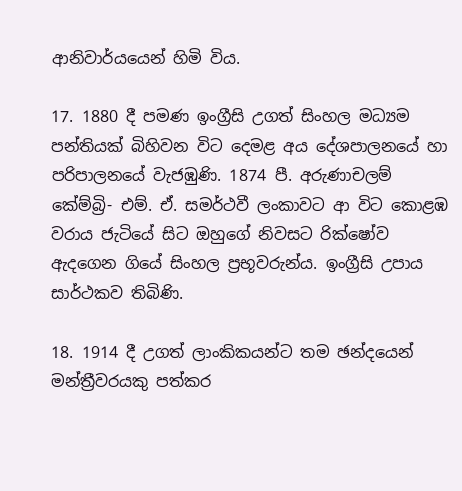ආනිවාර්යයෙන් හිමි විය.

17. 1880 දී පමණ ඉංග්‍රීසි උගත් සිංහල මධ්‍යම පන්තියක්‌ බිහිවන විට දෙමළ අය දේශපාලනයේ හා පරිපාලනයේ වැජඹුණි. 1874 පී. අරුණාචලම් කේම්බ්‍රි- එම්. ඒ. සමර්ථවී ලංකාවට ආ විට කොළඹ වරාය ජැටියේ සිට ඔහුගේ නිවසට රික්‌ෂෝව ඇදගෙන ගියේ සිංහල ප්‍රභූවරුන්ය. ඉංග්‍රීසි උපාය සාර්ථකව තිබිණි.

18. 1914 දී උගත් ලාංකිකයන්ට තම ඡන්දයෙන් මන්ත්‍රීවරයකු පත්කර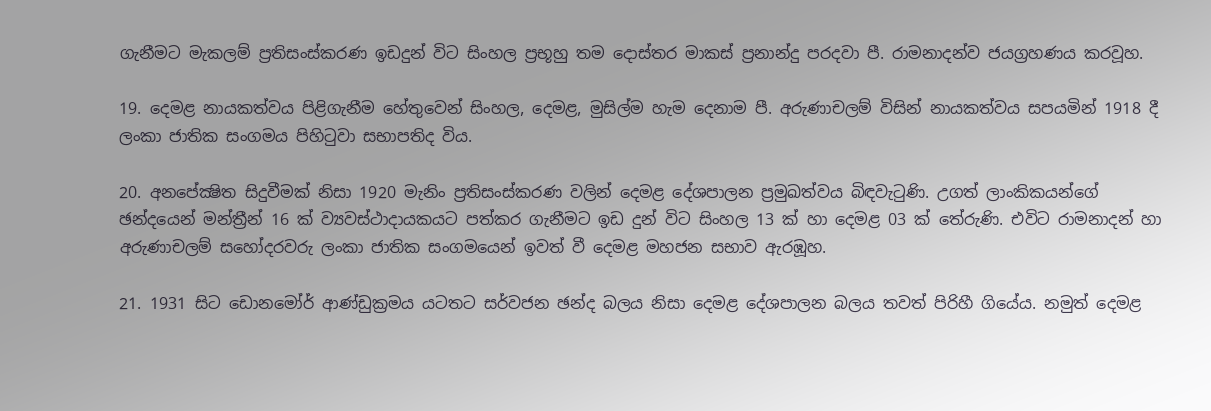ගැනීමට මැකලම් ප්‍රතිසංස්‌කරණ ඉඩදුන් විට සිංහල ප්‍රභූහු තම දොස්‌තර මාකස්‌ ප්‍රනාන්දු පරදවා පී. රාමනාදන්ව ජයග්‍රහණය කරවූහ.

19. දෙමළ නායකත්වය පිළිගැනීම හේතුවෙන් සිංහල, දෙමළ, මුසිල්ම හැම දෙනාම පී. අරුණාචලම් විසින් නායකත්වය සපයමින් 1918 දී ලංකා ජාතික සංගමය පිහිටුවා සභාපතිද විය.

20. අනපේක්‍ෂිත සිදුවීමක්‌ නිසා 1920 මැනිං ප්‍රතිසංස්‌කරණ වලින් දෙමළ දේශපාලන ප්‍රමුඛත්වය බිඳවැටුණි. උගත් ලාංකිකයන්ගේ ඡන්දයෙන් මන්ත්‍රීන් 16 ක්‌ ව්‍යවස්‌ථාදායකයට පත්කර ගැනීමට ඉඩ දුන් විට සිංහල 13 ක්‌ හා දෙමළ 03 ක්‌ තේරුණි. එවිට රාමනාදන් හා අරුණාචලම් සහෝදරවරු ලංකා ජාතික සංගමයෙන් ඉවත් වී දෙමළ මහජන සභාව ඇරඹූහ.

21. 1931 සිට ඩොනමෝර් ආණ්‌ඩුක්‍රමය යටතට සර්වජන ඡන්ද බලය නිසා දෙමළ දේශපාලන බලය තවත් පිරිහී ගියේය. නමුත් දෙමළ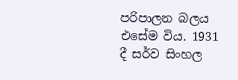පරිපාලන බලය එසේම විය. 1931 දී සර්ව සිංහල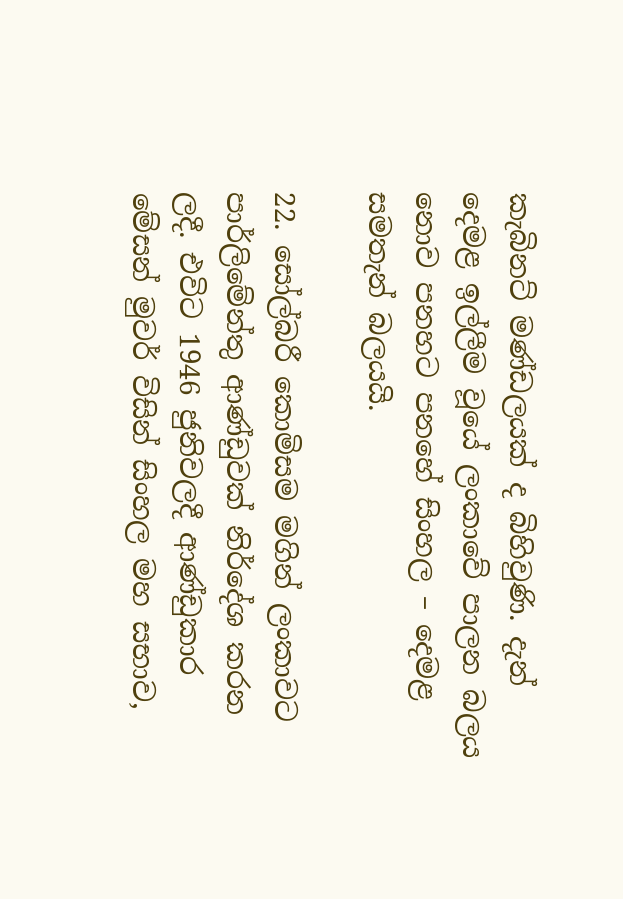කැබිනට්‌ මණ්‌ඩලයක්‌ ද බිහිවුණි. දැන් දෙමළ ඉල්ලීම වූයේ ලංකාවේ පාලන බලය නොව පනහට පනහේ සිංහල – දෙමළ සමතැන් බලයයි.

22. සෝල්බරී කොමිසම මගින් ලංකාවට පාර්ලිමේන්තු ආණ්‌ඩුවක්‌ නිර්දේශ කරන ලදී. එවිට 1946 ජුනිවලදී ආණ්‌ඩුකාර මේසන් මුවර් විසින් සිංහල මහ සභාව,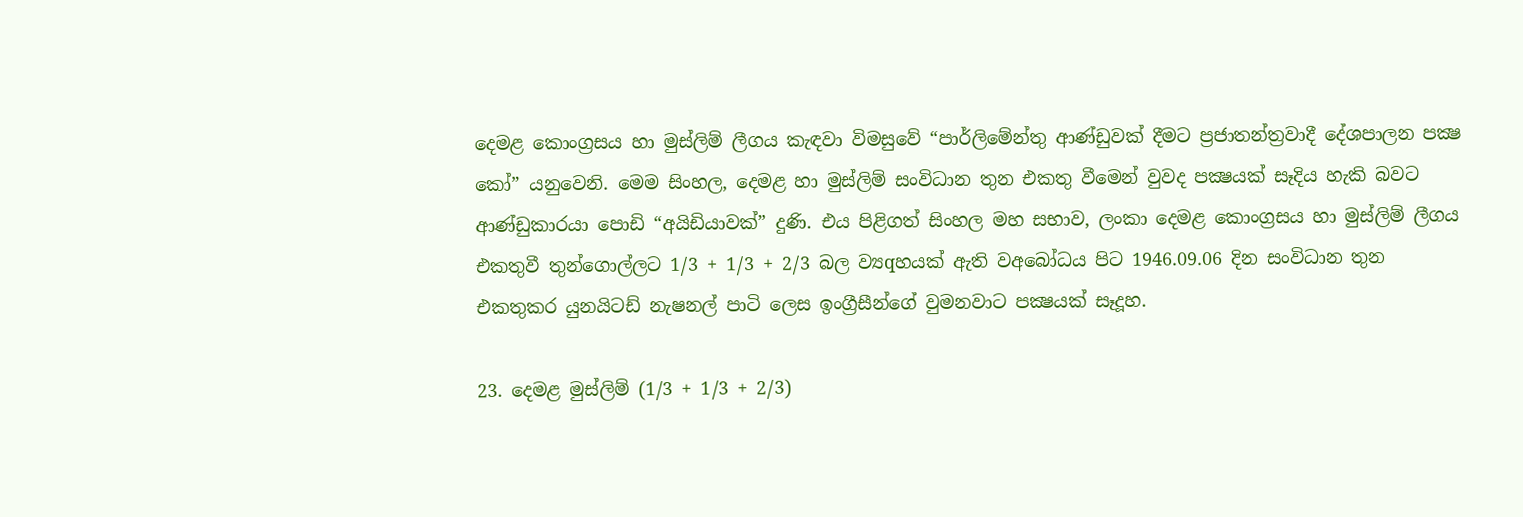දෙමළ කොංග්‍රසය හා මුස්‌ලිම් ලීගය කැඳවා විමසුවේ “පාර්ලිමේන්තු ආණ්‌ඩුවක්‌ දීමට ප්‍රජාතන්ත්‍රවාදී දේශපාලන පක්‍ෂ කෝ” යනුවෙනි. මෙම සිංහල, දෙමළ හා මුස්‌ලිම් සංවිධාන තුන එකතු වීමෙන් වුවද පක්‍ෂයක්‌ සෑදිය හැකි බවට ආණ්‌ඩුකාරයා පොඩි “අයිඩියාවක්‌” දුණි. එය පිළිගත් සිංහල මහ සභාව, ලංකා දෙමළ කොංග්‍රසය හා මුස්‌ලිම් ලීගය එකතුවී තුන්ගොල්ලට 1/3 + 1/3 + 2/3 බල ව්‍යqහයක්‌ ඇති වඅබෝධය පිට 1946.09.06 දින සංවිධාන තුන එකතුකර යුනයිටඩ් නැෂනල් පාටි ලෙස ඉංග්‍රීසීන්ගේ වුමනවාට පක්‍ෂයක්‌ සෑදූහ.

23. දෙමළ මුස්‌ලිම් (1/3 + 1/3 + 2/3)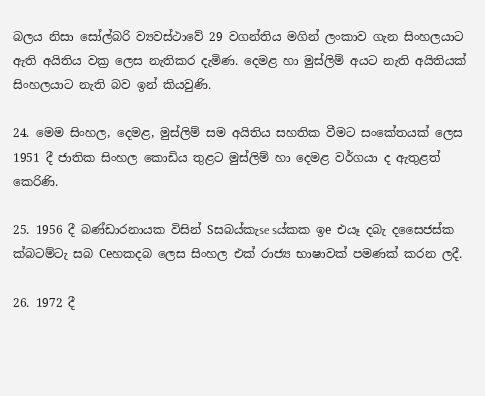බලය නිසා සෝල්බරි ව්‍යවස්‌ථාවේ 29 වගන්තිය මගින් ලංකාව ගැන සිංහලයාට ඇති අයිතිය වක්‍ර ලෙස නැතිකර දැමිණ. දෙමළ හා මුස්‌ලිම් අයට නැති අයිතියක්‌ සිංහලයාට නැති බව ඉන් කියවුණි.

24. මෙම සිංහල, දෙමළ, මුස්‌ලිම් සම අයිතිය සහතික වීමට සංකේතයක්‌ ලෙස 1951 දී ජාතික සිංහල කොඩිය තුළට මුස්‌ලිම් හා දෙමළ වර්ගයා ද ඇතුළත් කෙරිණි.

25. 1956 දී බණ්‌ඩාරනායක විසින් Sසබය්කැse sය්කක ඉe එයෑ දබැ දසෛජස්‌ක ක්‌බටම්ටැ සබ Ceහකදබ ලෙස සිංහල එක්‌ රාජ්‍ය භාෂාවක්‌ පමණක්‌ කරන ලදී.

26. 1972 දී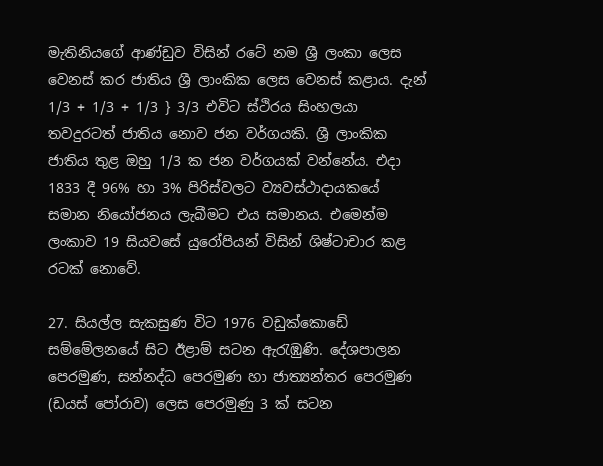මැතිනියගේ ආණ්‌ඩුව විසින් රටේ නම ශ්‍රී ලංකා ලෙස වෙනස්‌ කර ජාතිය ශ්‍රී ලාංකික ලෙස වෙනස්‌ කළාය. දැන් 1/3 + 1/3 + 1/3 } 3/3 එවිට ස්‌ථිරය සිංහලයා තවදුරටත් ජාතිය නොව ජන වර්ගයකි. ශ්‍රී ලාංකික ජාතිය තුළ ඔහු 1/3 ක ජන වර්ගයක්‌ වන්නේය. එදා 1833 දී 96% හා 3% පිරිස්‌වලට ව්‍යවස්‌ථාදායකයේ සමාන නියෝජනය ලැබීමට එය සමානය. එමෙන්ම ලංකාව 19 සියවසේ යුරෝපියන් විසින් ශිෂ්ටාචාර කළ රටක්‌ නොවේ.

27. සියල්ල සැකසුණ විට 1976 වඩුක්‌කොඩේ සම්මේලනයේ සිට ඊළාම් සටන ඇරැඹුණි. දේශපාලන පෙරමුණ, සන්නද්ධ පෙරමුණ හා ජාත්‍යන්තර පෙරමුණ (ඩයස්‌ පෝරාව) ලෙස පෙරමුණු 3 ක්‌ සටන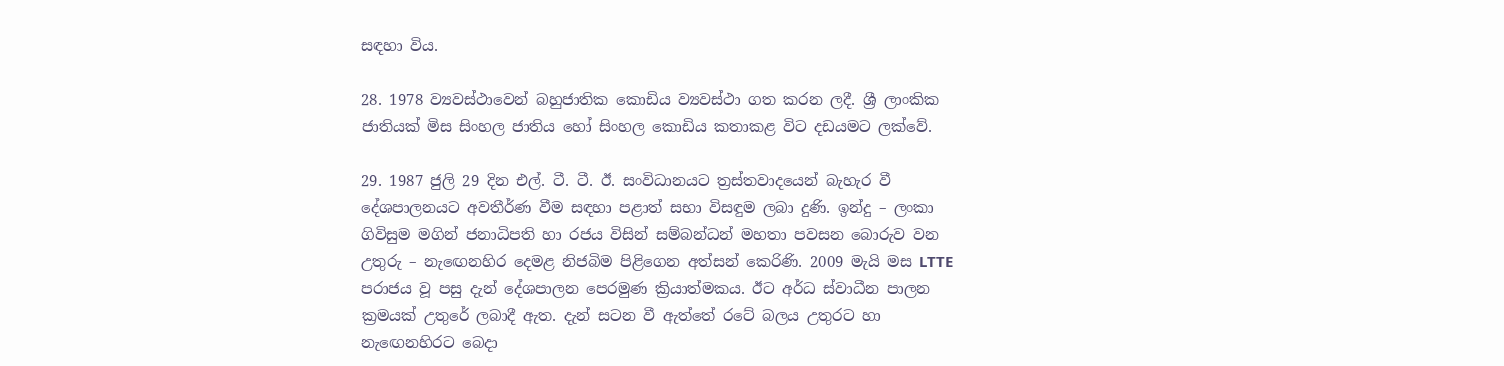සඳහා විය.

28. 1978 ව්‍යවස්‌ථාවෙන් බහුජාතික කොඩිය ව්‍යවස්‌ථා ගත කරන ලදී. ශ්‍රී ලාංකික ජාතියක්‌ මිස සිංහල ජාතිය හෝ සිංහල කොඩිය කතාකළ විට දඩයමට ලක්‌වේ.

29. 1987 ජුලි 29 දින එල්. ටී. ටී. ඊ. සංවිධානයට ත්‍රස්‌තවාදයෙන් බැහැර වී දේශපාලනයට අවතීර්ණ වීම සඳහා පළාත් සභා විසඳුම ලබා දුණි. ඉන්දු – ලංකා ගිවිසුම මගින් ජනාධිපති හා රජය විසින් සම්බන්ධන් මහතා පවසන බොරුව වන උතුරු – නැඟෙනහිර දෙමළ නිජබිම පිළිගෙන අත්සන් කෙරිණි. 2009 මැයි මස LTTE පරාජය වූ පසු දැන් දේශපාලන පෙරමුණ ක්‍රියාත්මකය. ඊට අර්ධ ස්‌වාධීන පාලන ක්‍රමයක්‌ උතුරේ ලබාදී ඇත. දැන් සටන වී ඇත්තේ රටේ බලය උතුරට හා නැඟෙනහිරට බෙදා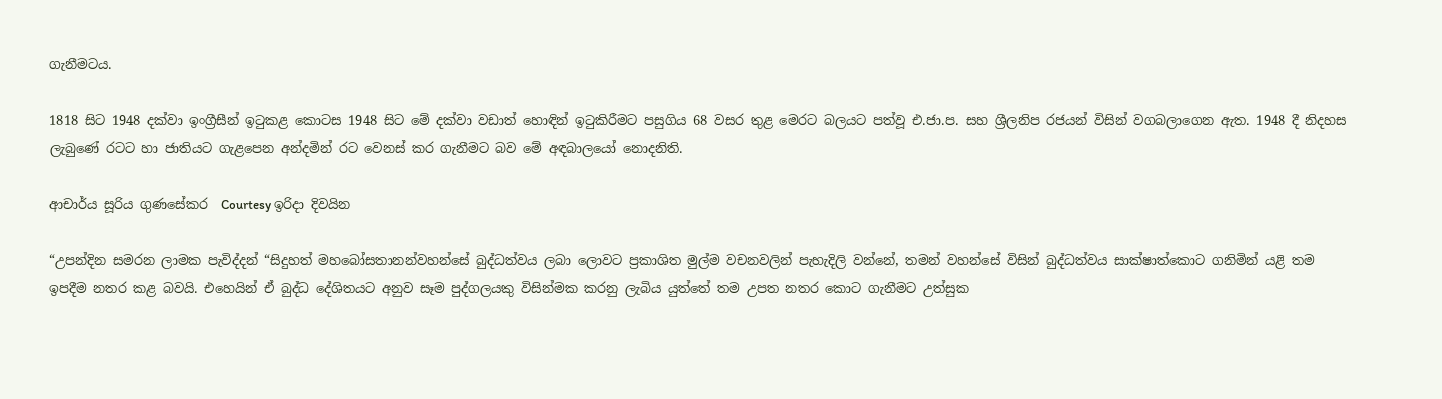ගැනීමටය.

1818 සිට 1948 දක්‌වා ඉංග්‍රීසීන් ඉටුකළ කොටස 1948 සිට මේ දක්‌වා වඩාත් හොඳින් ඉටුකිරීමට පසුගිය 68 වසර තුළ මෙරට බලයට පත්වූ එ.ජා.ප. සහ ශ්‍රීලනිප රජයන් විසින් වගබලාගෙන ඇත. 1948 දී නිදහස ලැබුණේ රටට හා ජාතියට ගැළපෙන අන්දමින් රට වෙනස්‌ කර ගැනීමට බව මේ අඳබාලයෝ නොදනිති.

ආචාර්ය සූරිය ගුණසේකර  Courtesy ඉරිදා දිවයින

“උපන්දින සමරන ලාමක පැවිද්දන් “සිදුහත් මහබෝසතානන්වහන්සේ බුද්ධත්වය ලබා ලොවට ප්‍රකාශිත මුල්ම වචනවලින් පැහැදිලි වන්නේ, තමන් වහන්සේ විසින් බුද්ධත්වය සාක්‌ෂාත්කොට ගනිමින් යළි තම ඉපදීම නතර කළ බවයි. එහෙයින් ඒ බුද්ධ දේශිතයට අනුව සෑම පුද්ගලයකු විසින්මක කරනු ලැබිය යුත්තේ තම උපත නතර කොට ගැනීමට උත්සුක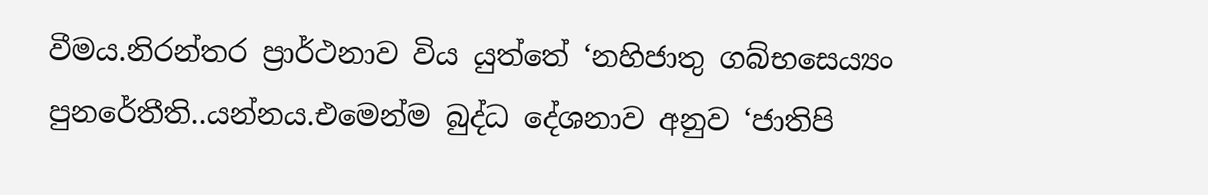වීමය.නිරන්තර ප්‍රාර්ථනාව විය යුත්තේ ‘නහිජාතු ගබ්භසෙය්‍යං පුනරේතීති..යන්නය.එමෙන්ම බුද්ධ දේශනාව අනුව ‘ජාතිපි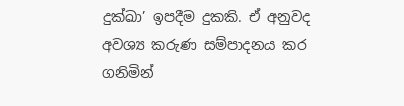දුක්‌ඛා’ ඉපදීම දුකකි. ඒ අනුවද අවශ්‍ය කරුණ සම්පාදනය කර ගනිමින්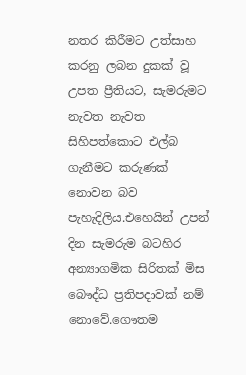නතර කිරීමට උත්සාහ කරනු ලබන දුකක්‌ වූ උපත ප්‍රීතියට, සැමරුමට නැවත නැවත සිහිපත්කොට එල්බ ගැනීමට කරුණක්‌ නොවන බව පැහැදිලිය.එහෙයින් උපන් දින සැමරුම බටහිර අන්‍යාගමික සිරිතක් මිස බෞද්ධ ප්‍රතිපදාවක්‌ නම් නොවේ.ගෞතම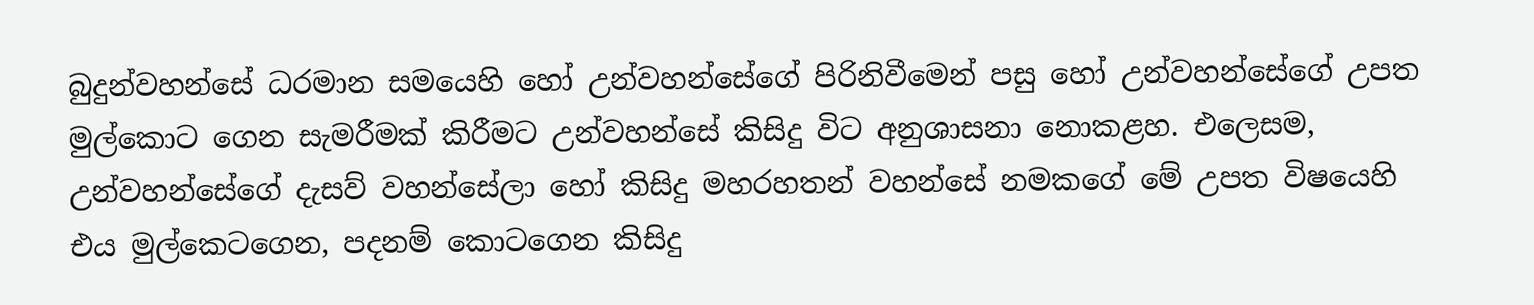බුදුන්වහන්සේ ධරමාන සමයෙහි හෝ උන්වහන්සේගේ පිරිනිවීමෙන් පසු හෝ උන්වහන්සේගේ උපත මුල්කොට ගෙන සැමරීමක්‌ කිරීමට උන්වහන්සේ කිසිදු විට අනුශාසනා නොකළහ. එලෙසම, උන්වහන්සේගේ දැසව් වහන්සේලා හෝ කිසිදු මහරහතන් වහන්සේ නමකගේ මේ උපත විෂයෙහි එය මුල්කෙටගෙන, පදනම් කොටගෙන කිසිදු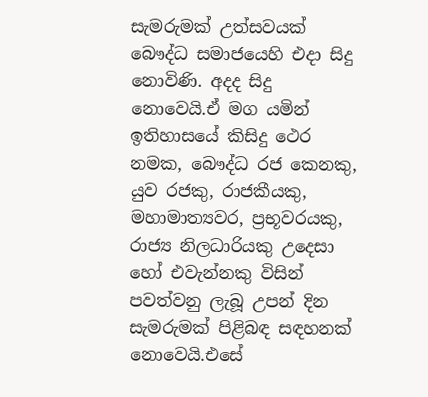සැමරුමක්‌ උත්සවයක්‌ බෞද්ධ සමාජයෙහි එදා සිදු නොවිණි. අදද සිදු නොවෙයි.ඒ මග යමින් ඉතිහාසයේ කිසිදු ථෙර නමක, බෞද්ධ රජ කෙනකු, යුව රජකු, රාජකීයකු, මහාමාත්‍යවර, ප්‍රභූවරයකු, රාජ්‍ය නිලධාරියකු උදෙසා හෝ එවැන්නකු විසින් පවත්වනු ලැබූ උපන් දින සැමරුමක්‌ පිළිබඳ සඳහනක්‌ නොවෙයි.එසේ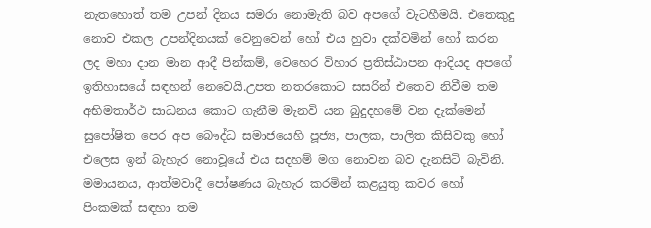නැතහොත් තම උපන් දිනය සමරා නොමැති බව අපගේ වැටහීමයි. එතෙකුදු නොව එකල උපන්දිනයක්‌ වෙනුවෙන් හෝ එය හුවා දක්‌වමින් හෝ කරන ලද මහා දාන මාන ආදී පින්කම්, වෙහෙර විහාර ප්‍රතිස්‌ඨාපන ආදියද අපගේ ඉතිහාසයේ සඳහන් නෙවෙයි.උපත නතරකොට සසරින් එතෙව නිවීම තම අභිමතාර්ථ සාධනය කොට ගැනීම මැනවි යන බුදුදහමේ වන දැක්‌මෙන් සුපෝෂිත පෙර අප බෞද්ධ සමාජයෙහි පූජ්‍ය, පාලක, පාලිත කිසිවකු හෝ එලෙස ඉන් බැහැර නොවූයේ එය සදහම් මග නොවන බව දැනසිටි බැවිනි. මමායනය, ආත්මවාදී පෝෂණය බැහැර කරමින් කළයුතු කවර හෝ පිංකමක්‌ සඳහා තම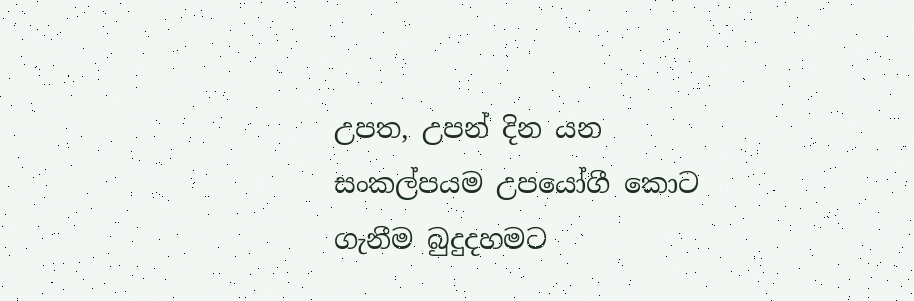උපත, උපන් දින යන සංකල්පයම උපයෝගී කොට ගැනීම බුදුදහමට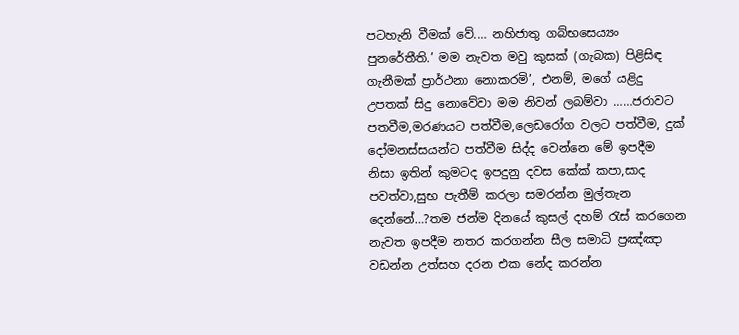පටහැනි වීමක්‌ වේ.… නහිජාතු ගබ්භසෙය්‍යං පුනරේතීති.’ මම නැවත මවු කුසක්‌ (ගැබක) පිළිසිඳ ගැනීමක්‌ ප්‍රාර්ථනා නොකරමි’, එනම්, මගේ යළිදු උපතක්‌ සිදු නොවේවා මම නිවන් ලබම්වා ……ජරාවට පතවීම,මරණයට පත්වීම,ලෙඩරෝග වලට පත්වීම, දුක් දෝමනස්සයන්ට පත්වීම සිද්ද වෙන්නෙ මේ ඉපදීම නිසා ඉතින් කුමටද ඉපදුනු දවස කේක් කපා,සාද පවත්වා,සුභ පැතීම් කරලා සමරන්න මුල්තැන දෙන්නේ…?තම ජන්ම දිනයේ කුසල් දහම් රැස් කරගෙන නැවත ඉපදීම නතර කරගන්න සීල සමාධි ප්‍රඤ්ඤා වඩන්න උත්සහ දරන එක නේද කරන්න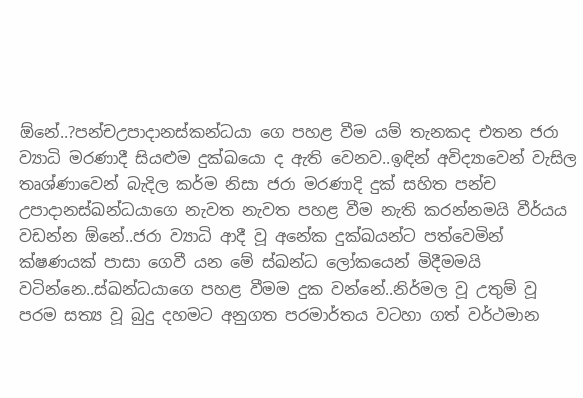ඕනේ..?පන්චඋපාදානස්කන්ධයා ගෙ පහළ වීම යම් තැනකද එතන ජරා ව්‍යාධි මරණාදී සියළුම දුක්ඛයො ද ඇති වෙනව..ඉඳින් අවිද්‍යාවෙන් වැසිල තෘශ්ණාවෙන් බැදිල කර්ම නිසා ජරා මරණාදි දුක් සහිත පන්ච උපාදානස්ඛන්ධයාගෙ නැවත නැවත පහළ වීම නැති කරන්නමයි වීර්යය වඩන්න ඕනේ..ජරා ව්‍යාධි ආදී වූ අනේක දුක්ඛයන්ට පත්වෙමින් ක්ෂණයක් පාසා ගෙවී යන මේ ස්ඛන්ධ ලෝකයෙන් මිදීමමයි වටින්නෙ..ස්ඛන්ධයාගෙ පහළ වීමම දුක වන්නේ..නිර්මල වූ උතුම් වූ පරම සත්‍ය වූ බුදු දහමට අනුගත පරමාර්තය වටහා ගත් වර්ථමාන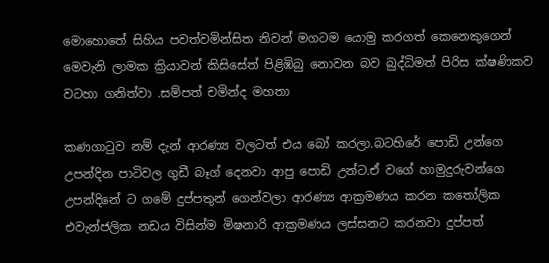මොහොතේ සිහිය පවත්වමින්සිත නිවන් මගටම යොමු කරගත් කෙනෙකුගෙන් මෙවැනි ලාමක ක්‍රියාවන් කිසිසේත් පිළිඹිබු නොවන බව බුද්ධිමත් පිරිස ක්ෂණිකව වටහා ගනිත්වා .සම්පත් චමින්ද මහතා

කණගාටුව නම් දැන් ආරණ්‍ය වලටත් එය බෝ කරලා.බටහිරේ පොඩි උන්ගෙ උපන්දින පාටිවල ගුඩී බෑග් දෙනවා ආපු පොඩි උන්ට.ඒ වගේ හාමුදුරුවන්ගෙ උපන්දිනේ ට ගමේ දුප්පතුන් ගෙන්වලා ආරණ්‍ය ආක්‍රමණය කරන කතෝලික එවැන්ජලික නඩය විසින්ම මිෂනාරි ආක්‍රමණය ලස්සනට කරනවා දුප්පත්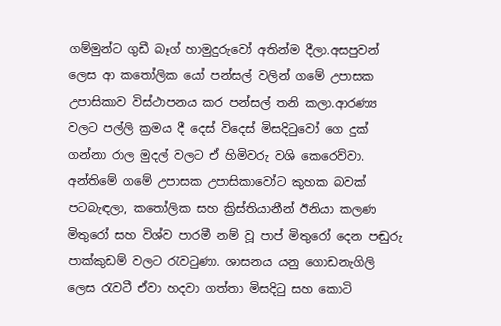ගම්මුන්ට ගුඩී බෑග් හාමුදුරුවෝ අතින්ම දීලා.අසපුවන් ලෙස ආ කතෝලික යෝ පන්සල් වලින් ගමේ උපාසක උපාසිකාව විස්ථාපනය කර පන්සල් තනි කලා.ආරණ්‍ය වලට පල්ලි ක්‍රමය දී දෙස් විදෙස් මිසදිටුවෝ ගෙ දුක් ගන්නා රාල මුදල් වලට ඒ හිමිවරු වශි කෙරෙව්වා. අන්තිමේ ගමේ උපාසක උපාසිකාවෝට කුහක බවක් පටබැඳලා, කතෝලික සහ ක්‍රිස්තියානීන් ඊනියා කලණ මිතුරෝ සහ විශ්ව පාරමී නම් වූ පාප් මිතුරෝ දෙන පඬුරු පාක්කුඩම් වලට රැවටුණා. ශාසනය යනු ගොඩනැගිලි ලෙස රැවටී ඒවා හදවා ගත්තා මිසදිටු සහ කොටි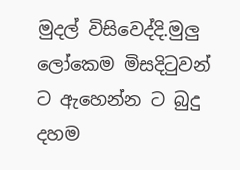මුදල් විසිවෙද්දි.මුලු ලෝකෙම මිසදිටුවන් ට ඇහෙන්න ට බුදු දහම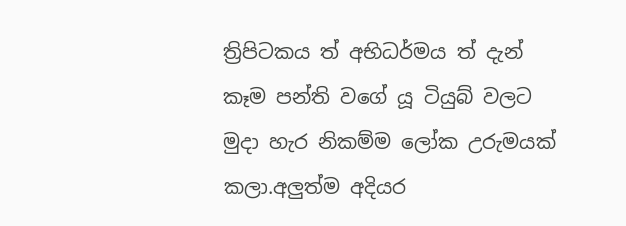ත්‍රිපිටකය ත් අභිධර්මය ත් දැන් කෑම පන්ති වගේ යූ ටියුබ් වලට මුදා හැර නිකම්ම ලෝක උරුමයක් කලා.අලුත්ම අදියර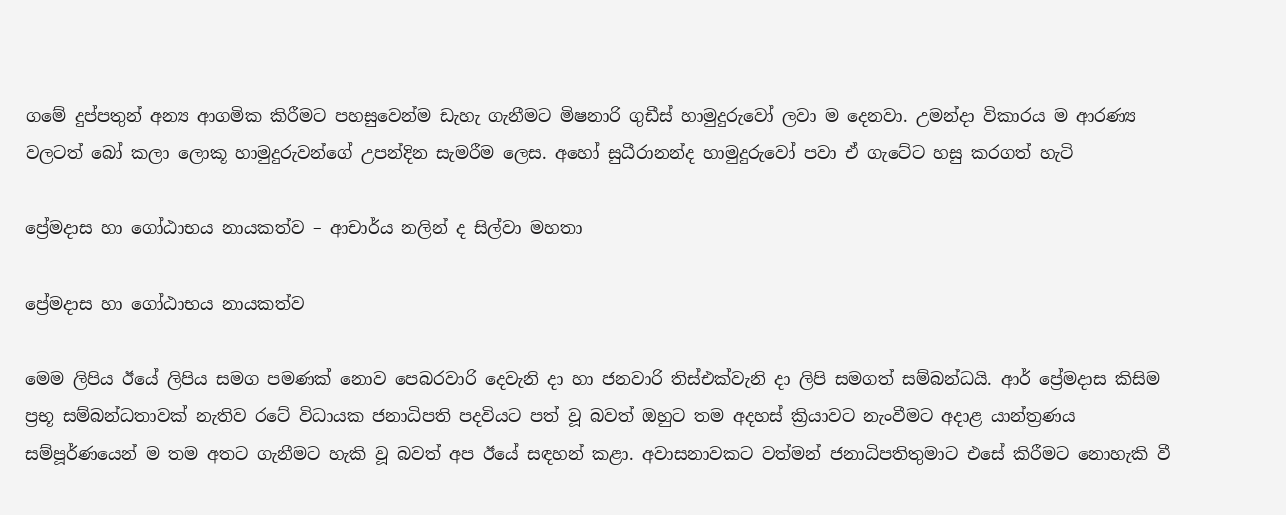ගමේ දුප්පතුන් අන්‍ය ආගමික කිරීමට පහසුවෙන්ම ඩැහැ ගැනීමට මිෂනාරි ගුඩීස් හාමුදුරුවෝ ලවා ම දෙනවා. උමන්දා විකාරය ම ආරණ්‍ය වලටත් බෝ කලා ලොකූ හාමුදුරුවන්ගේ උපන්දින සැමරීම ලෙස. අහෝ සුධීරානන්ද හාමුදුරුවෝ පවා ඒ ගැටේට හසු කරගත් හැටි

ප්‍රේමදාස හා ගෝඨාභය නායකත්ව – ආචාර්ය නලින් ද සිල්වා මහතා

ප්‍රේමදාස හා ගෝඨාභය නායකත්ව

මෙම ලිපිය ඊයේ ලිපිය සමග පමණක් නොව පෙබරවාරි දෙවැනි දා හා ජනවාරි තිස්එක්වැනි දා ලිපි සමගත් සම්බන්ධයි. ආර් ප්‍රේමදාස කිසිම ප්‍රභූ සම්බන්ධතාවක් නැතිව රටේ විධායක ජනාධිපති පදවියට පත් වූ බවත් ඔහුට තම අදහස් ක්‍රියාවට නැංවීමට අදාළ යාන්ත්‍රණය සම්පූර්ණයෙන් ම තම අතට ගැනීමට හැකි වූ බවත් අප ඊයේ සඳහන් කළා. අවාසනාවකට වත්මන් ජනාධිපතිතුමාට එසේ කිරීමට නොහැකි වී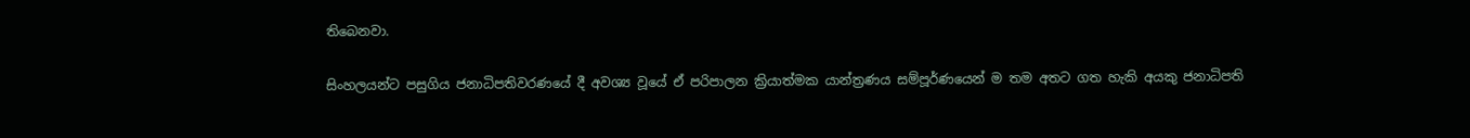තිබෙනවා.

සිංහලයන්ට පසුගිය ජනාධිපතිවරණයේ දී අවශ්‍ය වූයේ ඒ පරිපාලන ක්‍රියාත්මක යාන්ත්‍රණය සම්පූර්ණයෙන් ම තම අතට ගත හැකි අයකු ජනාධිපති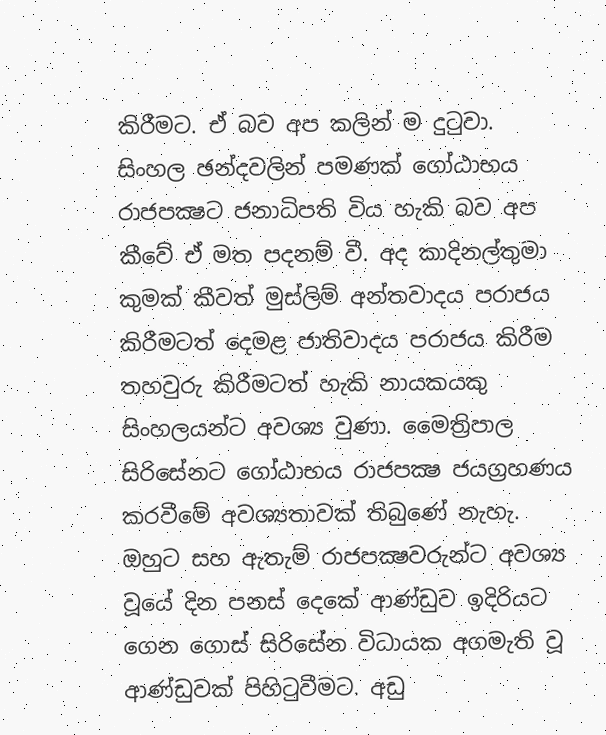කිරීමට. ඒ බව අප කලින් ම දුටුවා. සිංහල ඡන්දවලින් පමණක් ගෝඨාභය රාජපක්‍ෂට ජනාධිපති විය හැකි බව අප කීවේ ඒ මත පදනම් වී. අද කාදිනල්තුමා කුමක් කීවත් මුස්ලිම් අන්තවාදය පරාජය කිරීමටත් දෙමළ ජාතිවාදය පරාජය කිරීම තහවුරු කිරීමටත් හැකි නායකයකු සිංහලයන්ට අවශ්‍ය වුණා. මෛත්‍රිපාල සිරිසේනට ගෝඨාභය රාජපක්‍ෂ ජයග්‍රහණය කරවීමේ අවශ්‍යතාවක් තිබුණේ නැහැ. ඔහුට සහ ඇතැම් රාජපක්‍ෂවරුන්ට අවශ්‍ය වූයේ දින පනස් දෙකේ ආණ්ඩුව ඉදිරියට ගෙන ගොස් සිරිසේන විධායක අගමැති වූ ආණ්ඩුවක් පිහිටුවීමට. අඩු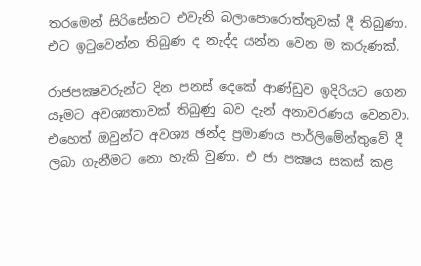තරමෙන් සිරිසේනට එවැනි බලාපොරොත්තුවක් දී තිබුණා. එට ඉටුවෙන්න තිබුණ ද නැද්ද යන්න වෙන ම කරුණක්.

රාජපක්‍ෂවරුන්ට දින පනස් දෙකේ ආණ්ඩුව ඉදිරියට ගෙන යෑමට අවශ්‍යතාවක් තිබුණු බව දැන් අනාවරණය වෙනවා. එහෙත් ඔවුන්ට අවශ්‍ය ඡන්ද ප්‍රමාණය පාර්ලිමේන්තුවේ දී ලබා ගැනීමට නො හැකි වුණා. එ ජා පක්‍ෂය සකස් කළ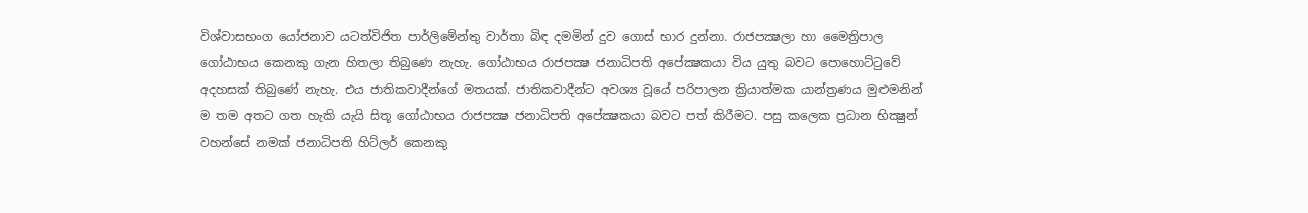විශ්වාසභංග යෝජනාව යටත්විජිත පාර්ලිමේන්තු වාර්තා බිඳ දමමින් දුව ගොස් භාර දුන්නා. රාජපක්‍ෂලා හා මෛත්‍රිපාල ගෝඨාභය කෙනකු ගැන හිතලා තිබුණෙ නැහැ. ගෝඨාභය රාජපක්‍ෂ ජනාධිපති අපේක්‍ෂකයා විය යුතු බවට පොහොට්ටුවේ අදහසක් තිබුණේ නැහැ. එය ජාතිකවාදීන්ගේ මතයක්. ජාතිකවාදීන්ට අවශ්‍ය වූයේ පරිපාලන ක්‍රියාත්මක යාන්ත්‍රණය මුළුමනින් ම තම අතට ගත හැකි යැයි සිතූ ගෝඨාභය රාජපක්‍ෂ ජනාධිපති අපේක්‍ෂකයා බවට පත් කිරීමට. පසු කලෙක ප්‍රධාන භික්‍ෂුන් වහන්සේ නමක් ජනාධිපති හිට්ලර් කෙනකු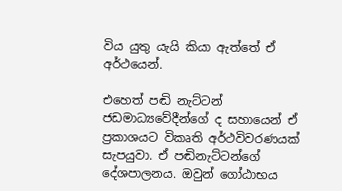විය යුතු යැයි කියා ඇත්තේ ඒ අර්ථයෙන්.

එහෙත් පඬි නැට්ටන් ජඩමාධ්‍යවේදීන්ගේ ද සහායෙන් ඒ ප්‍රකාශයට විකෘති අර්ථවිවරණයක් සැපයුවා. ඒ පඬිනැට්ටන්ගේ දේශපාලනය. ඔවුන් ගෝඨාභය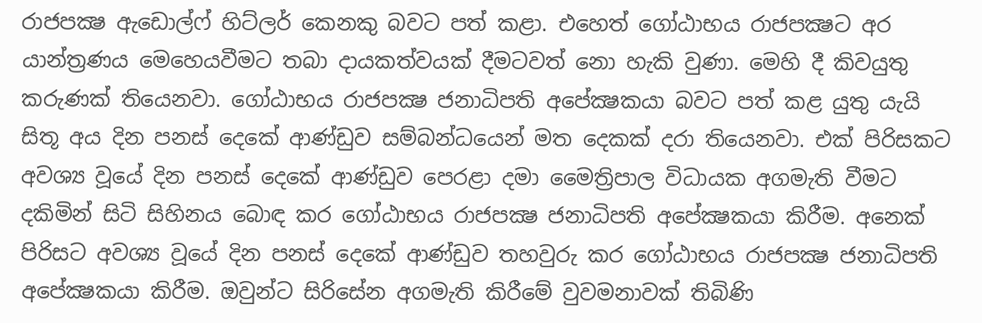රාජපක්‍ෂ ඇඩොල්ෆ් හිට්ලර් කෙනකු බවට පත් කළා. එහෙත් ගෝඨාභය රාජපක්‍ෂට අර යාන්ත්‍රණය මෙහෙයවීමට තබා දායකත්වයක් දීමටවත් නො හැකි වුණා. මෙහි දී කිවයුතු කරුණක් තියෙනවා. ගෝඨාභය රාජපක්‍ෂ ජනාධිපති අපේක්‍ෂකයා බවට පත් කළ යුතු යැයි සිතූ අය දින පනස් දෙකේ ආණ්ඩුව සම්බන්ධයෙන් මත දෙකක් දරා තියෙනවා. එක් පිරිසකට අවශ්‍ය වූයේ දින පනස් දෙකේ ආණ්ඩුව පෙරළා දමා මෛත්‍රිපාල විධායක අගමැති වීමට දකිමින් සිටි සිහිනය බොඳ කර ගෝඨාභය රාජපක්‍ෂ ජනාධිපති අපේක්‍ෂකයා කිරීම. අනෙක් පිරිසට අවශ්‍ය වූයේ දින පනස් දෙකේ ආණ්ඩුව තහවුරු කර ගෝඨාභය රාජපක්‍ෂ ජනාධිපති අපේක්‍ෂකයා කිරීම. ඔවුන්ට සිරිසේන අගමැති කිරීමේ වුවමනාවක් තිබිණි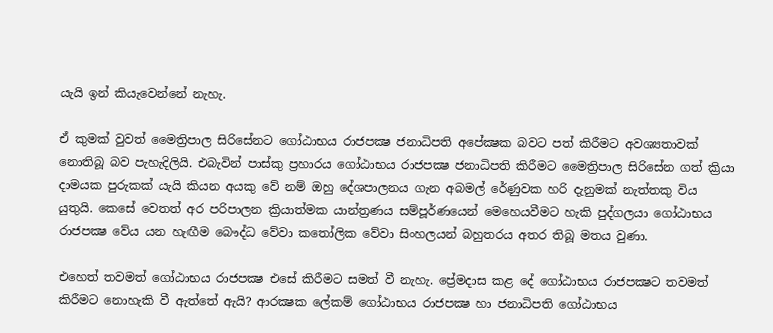යැයි ඉන් කියැවෙන්නේ නැහැ.

ඒ කුමක් වුවත් මෛත්‍රිපාල සිරිසේනට ගෝඨාභය රාජපක්‍ෂ ජනාධිපති අපේක්‍ෂක බවට පත් කිරීමට අවශ්‍යතාවක් නොතිබූ බව පැහැදිලියි. එබැවින් පාස්කු ප්‍රහාරය ගෝඨාභය රාජපක්‍ෂ ජනාධිපති කිරීමට මෛත්‍රිපාල සිරිසේන ගත් ක්‍රියා දාමයක පුරුකක් යැයි කියන අයකු වේ නම් ඔහු දේශපාලනය ගැන අබමල් රේණුවක හරි දැනුමක් නැත්තකු විය යුතුයි. කෙසේ වෙතත් අර පරිපාලන ක්‍රියාත්මක යාන්ත්‍රණය සම්පූර්ණයෙන් මෙහෙයවීමට හැකි පුද්ගලයා ගෝඨාභය රාජපක්‍ෂ වේය යන හැඟීම බෞද්ධ වේවා කතෝලික වේවා සිංහලයන් බහුතරය අතර තිබූ මතය වුණා.

එහෙත් තවමත් ගෝඨාභය රාජපක්‍ෂ එසේ කිරීමට සමත් වී නැහැ. ප්‍රේමදාස කළ දේ ගෝඨාභය රාජපක්‍ෂට තවමත් කිරීමට නොහැකි වී ඇත්තේ ඇයි? ආරක්‍ෂක ලේකම් ගෝඨාභය රාජපක්‍ෂ හා ජනාධිපති ගෝඨාභය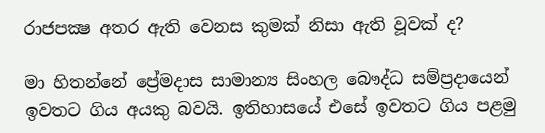රාජපක්‍ෂ අතර ඇති වෙනස කුමක් නිසා ඇති වූවක් ද?

මා හිතන්නේ ප්‍රේමදාස සාමාන්‍ය සිංහල බෞද්ධ සම්ප්‍රදායෙන් ඉවතට ගිය අයකු බවයි. ඉතිහාසයේ එසේ ඉවතට ගිය පළමු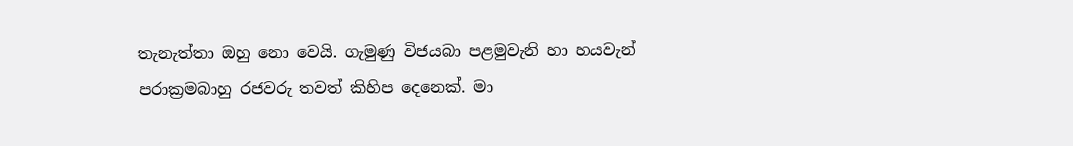තැනැත්තා ඔහු නො වෙයි. ගැමුණු විජයබා පළමුවැනි හා හයවැන් පරාක්‍රමබාහු රජවරු තවත් කිහිප දෙනෙක්. මා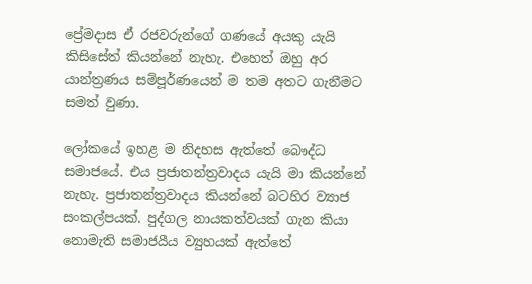ප්‍රේමදාස ඒ රජවරුන්ගේ ගණයේ අයකු යැයි කිසිසේත් කියන්නේ නැහැ. එහෙත් ඔහු අර යාන්ත්‍රණය සම්පූර්ණයෙන් ම තම අතට ගැනීමට සමත් වුණා.

ලෝකයේ ඉහළ ම නිදහස ඇත්තේ බෞද්ධ සමාජයේ. එය ප්‍රජාතන්ත්‍රවාදය යැයි මා කියන්නේ නැහැ. ප්‍රජාතන්ත්‍රවාදය කියන්නේ බටහිර ව්‍යාජ සංකල්පයක්. පුද්ගල නායකත්වයක් ගැන කියා නොමැති සමාජයීය ව්‍යුහයක් ඇත්තේ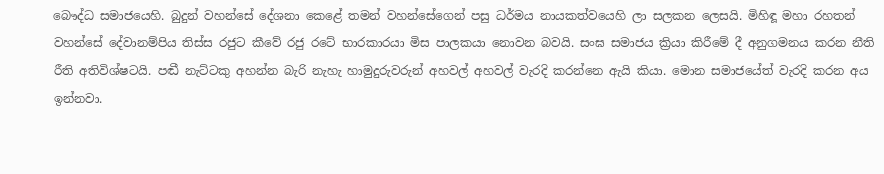බෞද්ධ සමාජයෙහි. බුදුන් වහන්සේ දේශනා කෙළේ තමන් වහන්සේගෙන් පසු ධර්මය නායකත්වයෙහි ලා සලකන ලෙසයි. මිහිඳූ මහා රහතන් වහන්සේ දේවානම්පිය තිස්ස රජුට කීවේ රජු රටේ භාරකාරයා මිස පාලකයා නොවන බවයි. සංඝ සමාජය ක්‍රියා කිරීමේ දී අනුගමනය කරන නීති රීති අතිවිශ්ෂටයි. පඬී නැට්ටකු අහන්න බැරි නැහැ හාමුදුරුවරුන් අහවල් අහවල් වැරදි කරන්නෙ ඇයි කියා. මොන සමාජයේත් වැරදි කරන අය ඉන්නවා.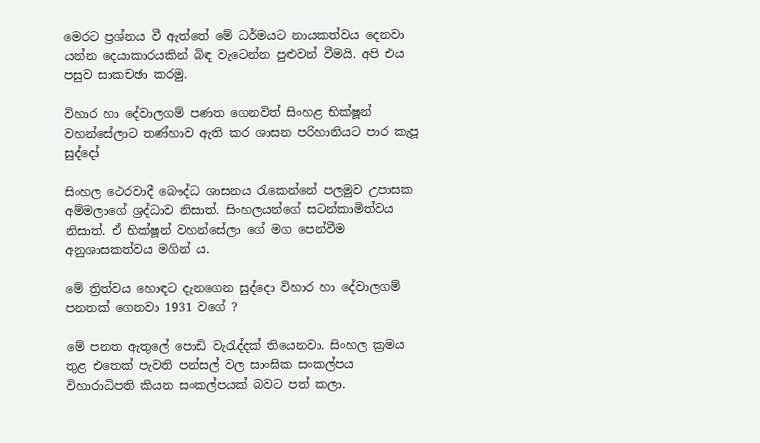මෙරට ප්‍රශ්නය වී ඇත්තේ මේ ධර්මයට නායකත්වය දෙනවා යන්න දෙයාකාරයකින් බිඳ වැටෙන්න පුළුවන් වීමයි. අපි එය පසුව සාකචඡා කරමු.

විහාර හා දේවාලගම් පණත ගෙනවිත් සිංහළ භික්ෂූන් වහන්සේලාට තණ්හාව ඇති කර ශාසන පරිහානියට පාර කැපූ සුද්දෝ

සිංහල ථෙරවාදී බෞද්ධ ශාසනය රැකෙන්නේ පලමුව උපාසක අම්මලාගේ ශ්‍රද්ධාව නිසාත්. සිංහලයන්ගේ සටන්කාමිත්වය නිසාත්. ඒ භික්ෂූන් වහන්සේලා ගේ මග පෙන්වීම අනුශාසකත්වය මගින් ය.

මේ ත්‍රිත්වය හොඳට දැනගෙන සුද්දො විහාර හා දේවාලගම් පනතක් ගෙනවා 1931 වගේ ?

මේ පනත ඇතුලේ පොඩි වැරැද්දක් තියෙනවා. සිංහල ක්‍රමය තුළ එතෙක් පැවති පන්සල් වල සාංඝික සංකල්පය විහාරාධිපති කියන සංකල්පයක් බවට පත් කලා.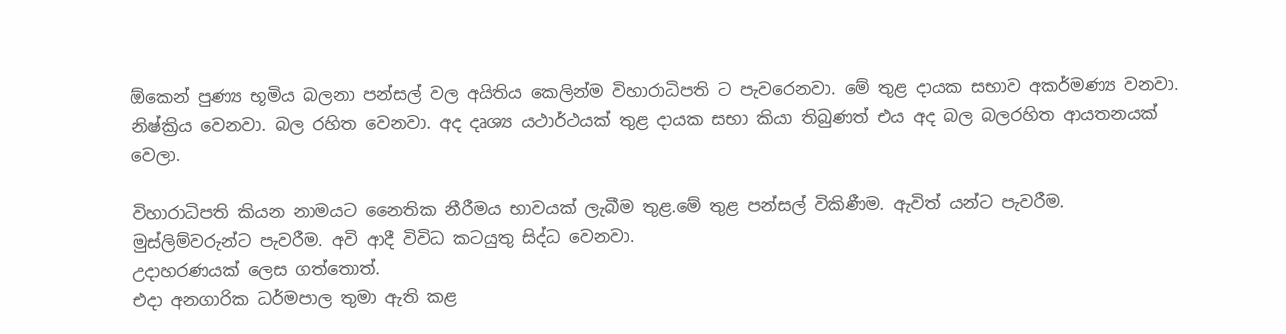ඕකෙන් පුණ්‍ය භූමිය බලනා පන්සල් වල අයිතිය කෙලින්ම විහාරාධිපති ට පැවරෙනවා. මේ තුළ දායක සභාව අකර්මණ්‍ය වනවා. නිෂ්ක්‍රිය වෙනවා. බල රහිත වෙනවා. අද දෘශ්‍ය යථාර්ථයක් තුළ දායක සභා කියා තිබුණත් එය අද බල බලරහිත ආයතනයක් වෙලා.

විහාරාධිපති කියන නාමයට නෛතික නීරීමය භාවයක් ලැබීම තුළ.මේ තුළ පන්සල් විකිණීම. ඇවිත් යන්ට පැවරීම. මුස්ලිම්වරුන්ට පැවරීම. අවි ආදී විවිධ කටයුතු සිද්ධ වෙනවා.
උදාහරණයක් ලෙස ගත්තොත්.
එදා අනගාරික ධර්මපාල තුමා ඇති කළ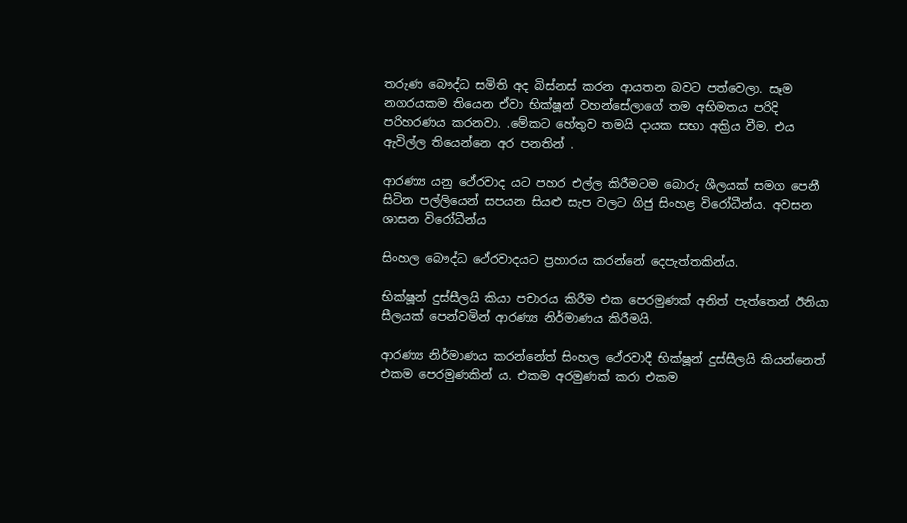තරුණ බෞද්ධ සමිති අද බිස්නස් කරන ආයතන බවට පත්වෙලා. සෑම නගරයකම තියෙන ඒවා භික්ෂූන් වහන්සේලාගේ තම අභිමතය පරිදි පරිහරණය කරනවා. .මේකට හේතුව තමයි දායක සභා අක්‍රිය වීම. එය ඇවිල්ල තියෙන්නෙ අර පනතින් .

ආරණ්‍ය යනු ථේරවාද යට පහර එල්ල කිරීමටම බොරු ශීලයක් සමග පෙනී සිටින පල්ලියෙන් සපයන සියළු සැප වලට ගිජු සිංහළ විරෝධීන්ය. අවසන ශාසන විරෝධීන්ය

සිංහල බෞද්ධ ථේරවාදයට ප්‍රහාරය කරන්නේ දෙපැත්තකින්ය.

භික්ෂූන් දුස්සීලයි කියා පචාරය කිරීම එක පෙරමුණක් අනිත් පැත්තෙන් ඊනියා සීලයක් පෙන්වමින් ආරණ්‍ය නිර්මාණය කිරීමයි.

ආරණ්‍ය නිර්මාණය කරන්නේත් සිංහල ථේරවාදී භික්ෂූන් දුස්සීලයි කියන්නෙත් එකම පෙරමුණකින් ය. එකම අරමුණක් කරා එකම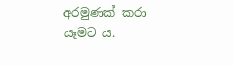අරමුණක් කරා යෑමට ය.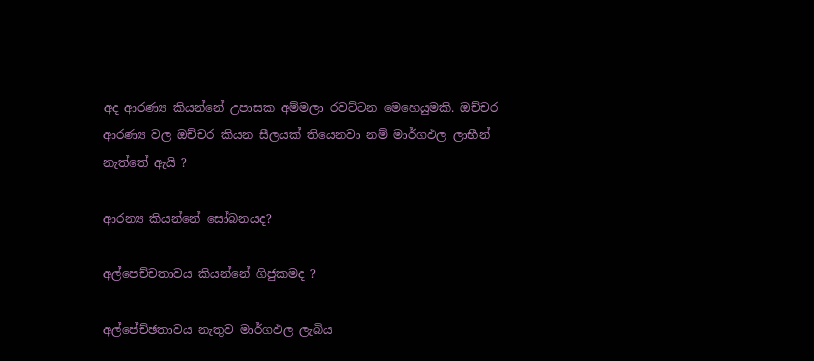අද ආරණ්‍ය කියන්නේ උපාසක අම්මලා රවට්ටන මෙහෙයුමකි. ඔච්චර ආරණ්‍ය වල ඔච්චර කියන සීලයක් තියෙනවා නම් මාර්ගඵල ලාභීන් නැත්තේ ඇයි ?

ආරන්‍ය කියන්නේ සෝබනයද?

අල්පෙච්චතාවය කියන්නේ ගිජුකමද ?

අල්පේච්ඡතාවය නැතුව මාර්ගඵල ලැබිය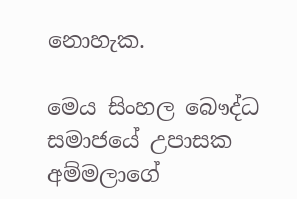නොහැක.

මෙය සිංහල බෞද්ධ සමාජයේ උපාසක අම්මලාගේ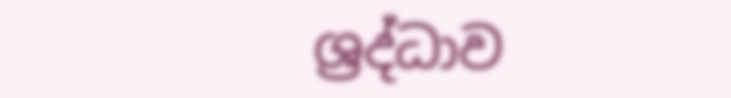ශ්‍රද්ධාව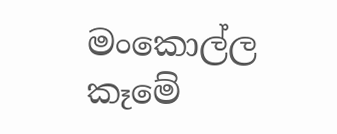මංකොල්ල කෑමේ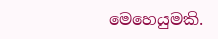මෙහෙයුමකි.